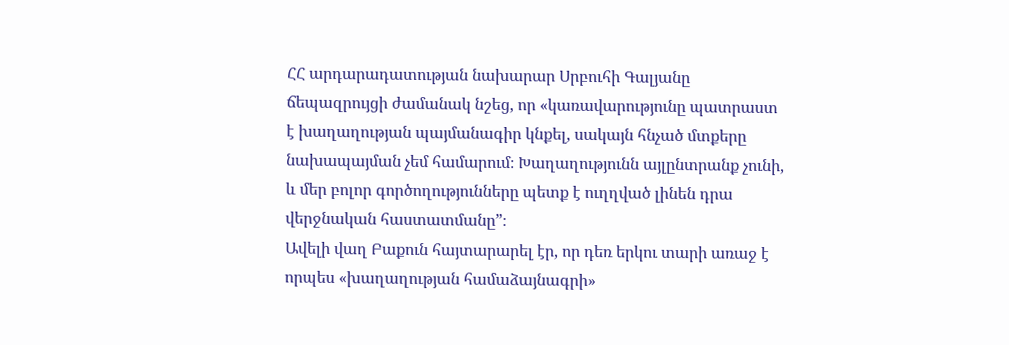ՀՀ արդարադատության նախարար Սրբուհի Գալյանը ճեպազրույցի ժամանակ նշեց, որ «կառավարությունը պատրաստ է խաղաղության պայմանագիր կնքել, սակայն հնչած մտքերը նախապայման չեմ համարում։ Խաղաղությունն այլընտրանք չունի, և մեր բոլոր գործողությունները պետք է ուղղված լինեն դրա վերջնական հաստատմանը”։
Ավելի վաղ Բաքուն հայտարարել էր, որ դեռ երկու տարի առաջ է որպես «խաղաղության համաձայնագրի»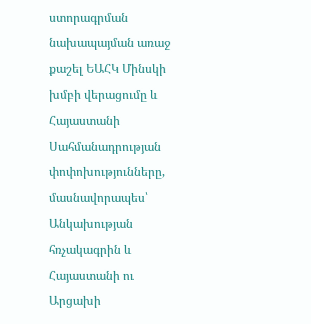ստորագրման նախապայման առաջ քաշել ԵԱՀԿ Մինսկի խմբի վերացումը և Հայաստանի Սահմանադրության փոփոխությունները, մասնավորապես՝ Անկախության հռչակագրին և Հայաստանի ու Արցախի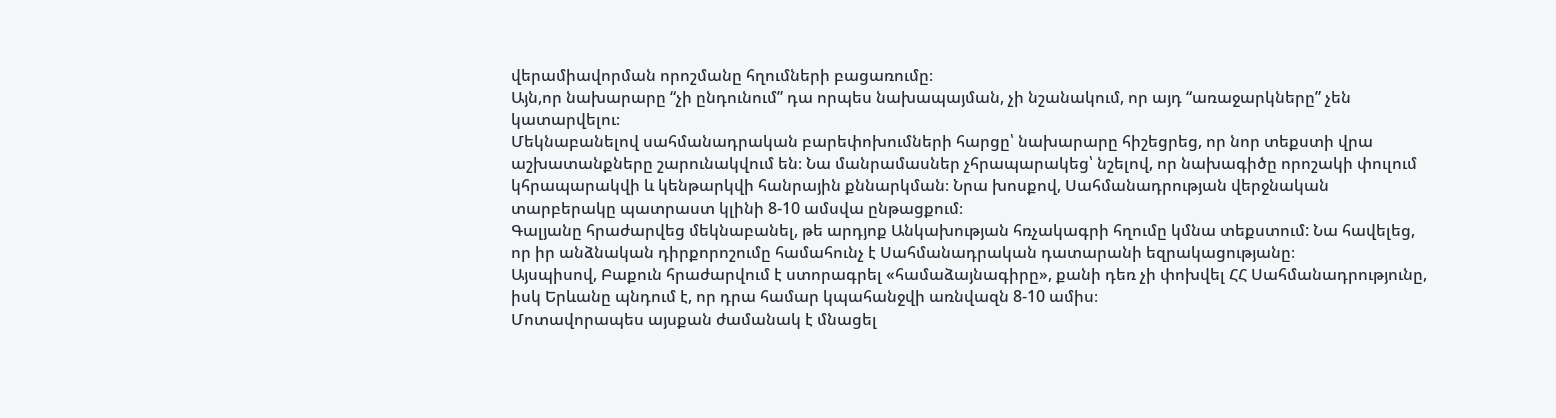վերամիավորման որոշմանը հղումների բացառումը։
Այն,որ նախարարը “չի ընդունում” դա որպես նախապայման, չի նշանակում, որ այդ “առաջարկները” չեն կատարվելու։
Մեկնաբանելով սահմանադրական բարեփոխումների հարցը՝ նախարարը հիշեցրեց, որ նոր տեքստի վրա աշխատանքները շարունակվում են։ Նա մանրամասներ չհրապարակեց՝ նշելով, որ նախագիծը որոշակի փուլում կհրապարակվի և կենթարկվի հանրային քննարկման։ Նրա խոսքով, Սահմանադրության վերջնական տարբերակը պատրաստ կլինի 8-10 ամսվա ընթացքում։
Գալյանը հրաժարվեց մեկնաբանել, թե արդյոք Անկախության հռչակագրի հղումը կմնա տեքստում: Նա հավելեց, որ իր անձնական դիրքորոշումը համահունչ է Սահմանադրական դատարանի եզրակացությանը։
Այսպիսով, Բաքուն հրաժարվում է ստորագրել «համաձայնագիրը», քանի դեռ չի փոխվել ՀՀ Սահմանադրությունը, իսկ Երևանը պնդում է, որ դրա համար կպահանջվի առնվազն 8-10 ամիս։
Մոտավորապես այսքան ժամանակ է մնացել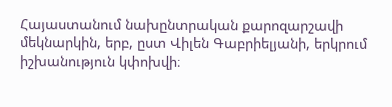Հայաստանում նախընտրական քարոզարշավի մեկնարկին, երբ, ըստ Վիլեն Գաբրիելյանի, երկրում իշխանություն կփոխվի։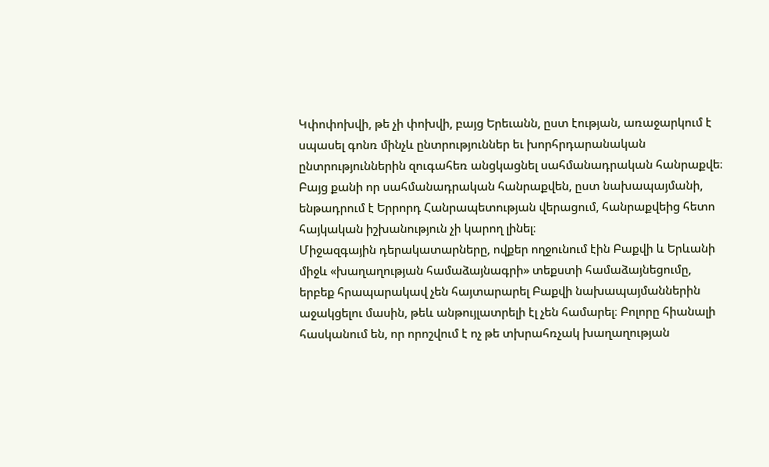Կփոփոխվի, թե չի փոխվի, բայց Երեւանն, ըստ էության, առաջարկում է սպասել գոնռ մինչև ընտրություններ եւ խորհրդարանական ընտրություններին զուգահեռ անցկացնել սահմանադրական հանրաքվե։ Բայց քանի որ սահմանադրական հանրաքվեն, ըստ նախապայմանի, ենթադրում է Երրորդ Հանրապետության վերացում, հանրաքվեից հետո հայկական իշխանություն չի կարող լինել։
Միջազգային դերակատարները, ովքեր ողջունում էին Բաքվի և Երևանի միջև «խաղաղության համաձայնագրի» տեքստի համաձայնեցումը, երբեք հրապարակավ չեն հայտարարել Բաքվի նախապայմաններին աջակցելու մասին, թեև անթույլատրելի էլ չեն համարել։ Բոլորը հիանալի հասկանում են, որ որոշվում է ոչ թե տխրահռչակ խաղաղության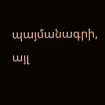պայմանագրի, այլ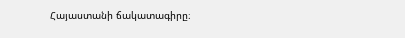Հայաստանի ճակատագիրը։